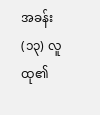အခန်း (၁၃) လူထု၏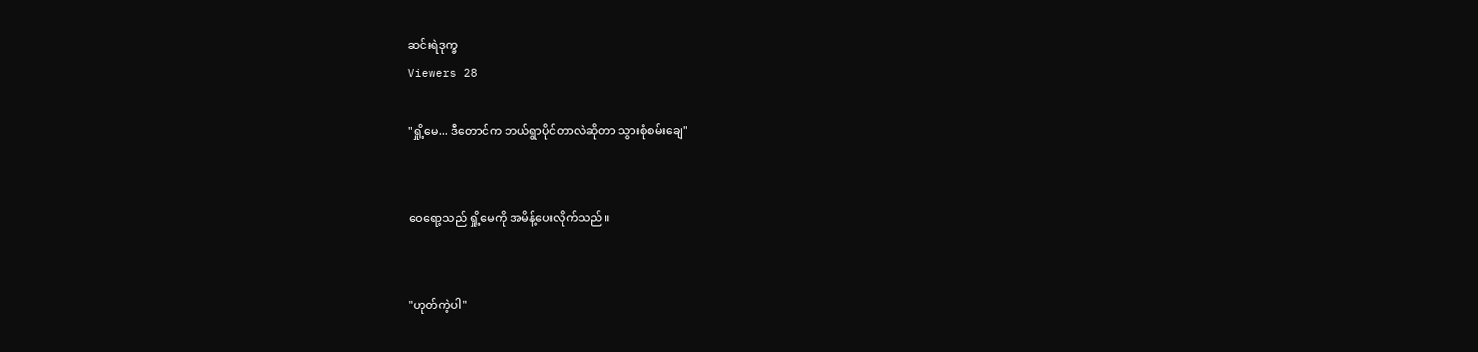ဆင်းရဲဒုက္ခ
Viewers 28

"ရှို့မေ... ဒီတောင်က ဘယ်ရွာပိုင်တာလဲဆိုတာ သွားစုံစမ်းချေ"


ဝေရော့သည် ရှို့မေကို အမိန့်ပေးလိုက်သည်။


"ဟုတ်ကဲ့ပါ"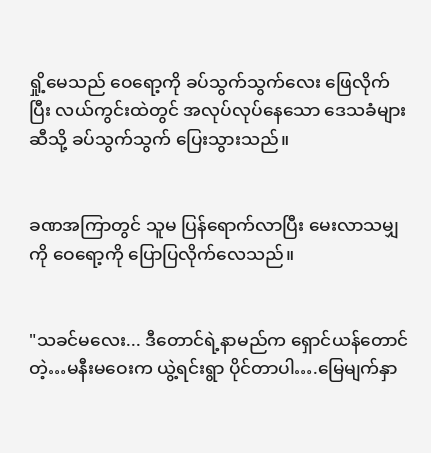ရှို့မေသည် ဝေရော့ကို ခပ်သွက်သွက်လေး ဖြေလိုက်ပြီး လယ်ကွင်းထဲတွင် အလုပ်လုပ်နေသော ဒေသခံများဆီသို့ ခပ်သွက်သွက် ပြေးသွားသည်။


ခဏအကြာတွင် သူမ ပြန်ရောက်လာပြီး မေးလာသမျှကို ဝေရော့ကို ပြောပြလိုက်လေသည်။


"သခင်မလေး... ဒီတောင်ရဲ့နာမည်က ရှောင်ယန်တောင်တဲ့…မနီးမဝေးက ယွဲ့ရင်းရွာ ပိုင်တာပါ….မြေမျက်နှာ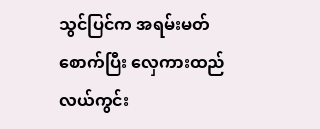သွင်ပြင်က အရမ်းမတ်စောက်ပြီး လှေကားထည်လယ်ကွင်း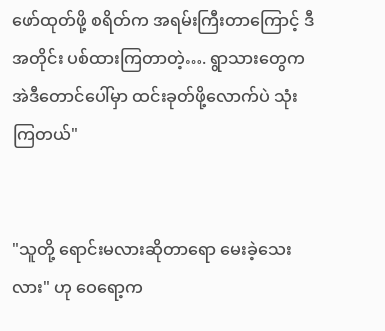ဖော်ထုတ်ဖို့ စရိတ်က အရမ်းကြီးတာကြောင့် ဒီအတိုင်း ပစ်ထားကြတာတဲ့…. ရွာသားတွေက အဲဒီတောင်ပေါ်မှာ ထင်းခုတ်ဖို့လောက်ပဲ သုံးကြတယ်"


"သူတို့ ရောင်းမလားဆိုတာရော မေးခဲ့သေးလား" ဟု ဝေရော့က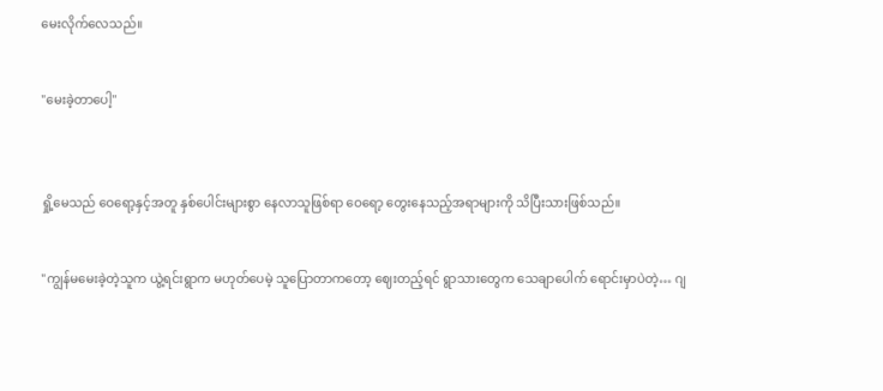မေးလိုက်လေသည်။


"မေးခဲ့တာပေါ့"



ရှို့မေသည် ဝေရော့နှင့်အတူ နှစ်ပေါင်းများစွာ နေလာသူဖြစ်ရာ ဝေရော့ တွေးနေသည့်အရာများကို သိပြီးသားဖြစ်သည်။


"ကျွန်မမေးခဲ့တဲ့သူက ယွဲ့ရင်းရွာက မဟုတ်ပေမဲ့ သူပြောတာကတော့ ဈေးတည့်ရင် ရွာသားတွေက သေချာပေါက် ရောင်းမှာပဲတဲ့… ဂျ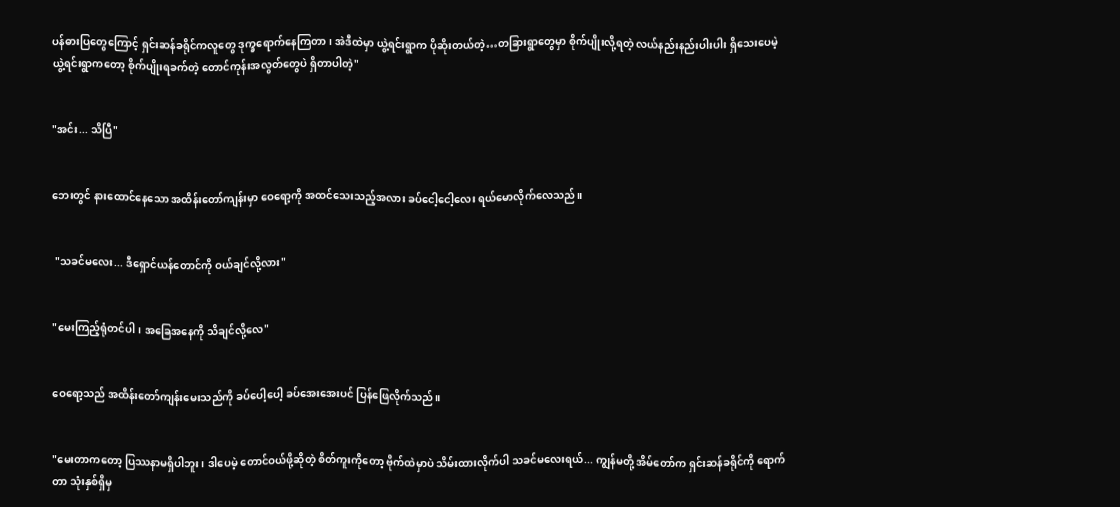ပန်ဓားပြတွေကြောင့် ရှင်းဆန်ခရိုင်ကလူတွေ ဒုက္ခရောက်နေကြတာ၊ အဲဒီထဲမှာ ယွဲ့ရင်းရွာက ပိုဆိုးတယ်တဲ့…တခြားရွာတွေမှာ စိုက်ပျိုးလို့ရတဲ့ လယ်နည်းနည်းပါးပါး ရှိသေးပေမဲ့ ယွဲ့ရင်းရွာကတော့ စိုက်ပျိုးရခက်တဲ့ တောင်ကုန်းအလွတ်တွေပဲ ရှိတာပါတဲ့"


"အင်း... သိပြီ"


ဘေးတွင် နားထောင်နေသော အထိန်းတော်ကျန်းမှာ ဝေရော့ကို အထင်သေးသည့်အလား ခပ်ငေါ့ငေါ့လေး ရယ်မောလိုက်လေသည်။


 "သခင်မလေး... ဒီရှောင်ယန်တောင်ကို ဝယ်ချင်လို့လား"


"မေးကြည့်ရုံတင်ပါ၊ အခြေအနေကို သိချင်လို့လေ"


ဝေရော့သည် အထိန်းတော်ကျန်းမေးသည်ကို ခပ်ပေါ့ပေါ့ ခပ်အေးအေးပင် ပြန်ဖြေလိုက်သည်။


"မေးတာကတော့ ပြဿနာမရှိပါဘူး၊ ဒါပေမဲ့ တောင်ဝယ်ဖို့ဆိုတဲ့ စိတ်ကူးကိုတော့ ဗိုက်ထဲမှာပဲ သိမ်းထားလိုက်ပါ သခင်မလေးရယ်... ကျွန်မတို့ အိမ်တော်က ရှင်းဆန်ခရိုင်ကို ရောက်တာ သုံးနှစ်ရှိမှ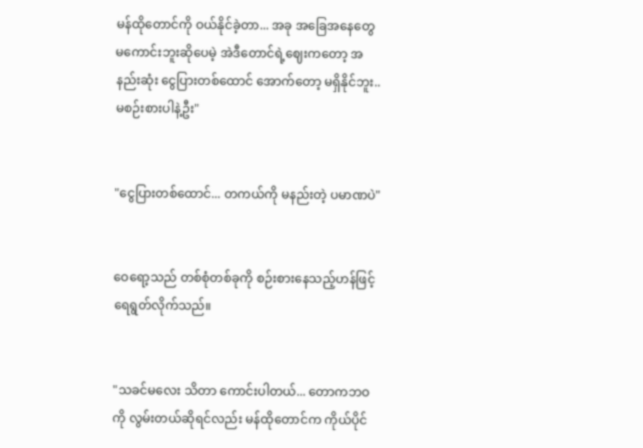မန်ထိုတောင်ကို ဝယ်နိုင်ခဲ့တာ... အခု အခြေအနေတွေ မကောင်းဘူးဆိုပေမဲ့ အဲဒီတောင်ရဲ့ဈေးကတော့ အနည်းဆုံး ငွေပြားတစ်ထောင် အောက်တော့ မရှိနိုင်ဘူး.. မစဉ်းစားပါနဲ့ဦး"


"ငွေပြားတစ်ထောင်... တကယ်ကို မနည်းတဲ့ ပမာဏပဲ"


ဝေရော့သည် တစ်စုံတစ်ခုကို စဉ်းစားနေသည့်ဟန်ဖြင့် ရေရွတ်လိုက်သည်။


"သခင်မလေး သိတာ ကောင်းပါတယ်... တောကဘဝကို လွမ်းတယ်ဆိုရင်လည်း မန်ထိုတောင်က ကိုယ်ပိုင်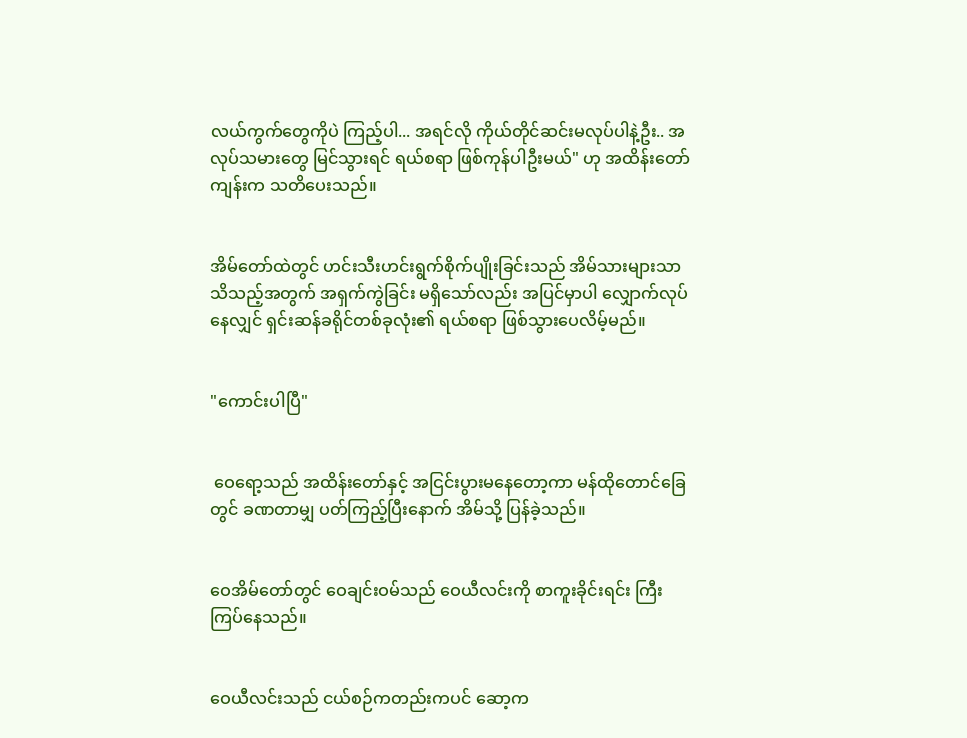လယ်ကွက်တွေကိုပဲ ကြည့်ပါ... အရင်လို ကိုယ်တိုင်ဆင်းမလုပ်ပါနဲ့ဦး.. အလုပ်သမားတွေ မြင်သွားရင် ရယ်စရာ ဖြစ်ကုန်ပါဦးမယ်" ဟု အထိန်းတော်ကျန်းက သတိပေးသည်။


အိမ်တော်ထဲတွင် ဟင်းသီးဟင်းရွက်စိုက်ပျိုးခြင်းသည် အိမ်သားများသာ သိသည့်အတွက် အရှက်ကွဲခြင်း မရှိသော်လည်း အပြင်မှာပါ လျှောက်လုပ်နေလျှင် ရှင်းဆန်ခရိုင်တစ်ခုလုံး၏ ရယ်စရာ ဖြစ်သွားပေလိမ့်မည်။


"ကောင်းပါပြီ"


 ဝေရော့သည် အထိန်းတော်နှင့် အငြင်းပွားမနေတော့ကာ မန်ထိုတောင်ခြေတွင် ခဏတာမျှ ပတ်ကြည့်ပြီးနောက် အိမ်သို့ ပြန်ခဲ့သည်။


ဝေအိမ်တော်တွင် ဝေချင်းဝမ်သည် ဝေယီလင်းကို စာကူးခိုင်းရင်း ကြီးကြပ်နေသည်။


ဝေယီလင်းသည် ငယ်စဉ်ကတည်းကပင် ဆော့က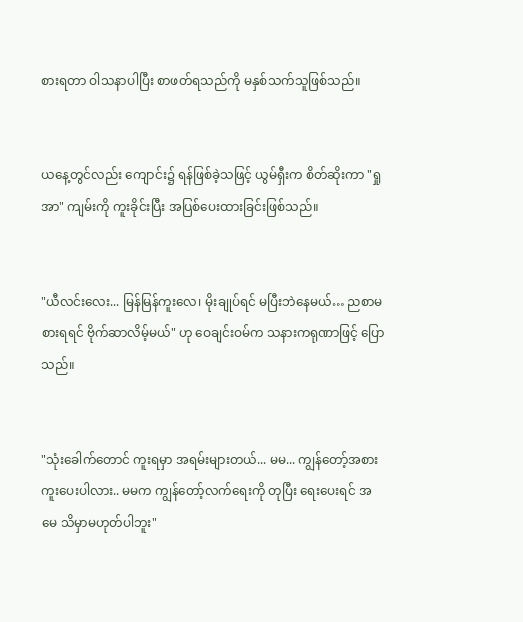စားရတာ ဝါသနာပါပြီး စာဖတ်ရသည်ကို မနှစ်သက်သူဖြစ်သည်။


ယနေ့တွင်လည်း ကျောင်း၌ ရန်ဖြစ်ခဲ့သဖြင့် ယွမ်ရှီးက စိတ်ဆိုးကာ "ရှုအာ" ကျမ်းကို ကူးခိုင်းပြီး အပြစ်ပေးထားခြင်းဖြစ်သည်။


"ယီလင်းလေး... မြန်မြန်ကူးလေ၊ မိုးချုပ်ရင် မပြီးဘဲနေမယ်… ညစာမစားရရင် ဗိုက်ဆာလိမ့်မယ်" ဟု ဝေချင်းဝမ်က သနားကရုဏာဖြင့် ပြောသည်။


"သုံးခေါက်တောင် ကူးရမှာ အရမ်းများတယ်... မမ... ကျွန်တော့်အစား ကူးပေးပါလား.. မမက ကျွန်တော့်လက်ရေးကို တုပြီး ရေးပေးရင် အမေ သိမှာမဟုတ်ပါဘူး"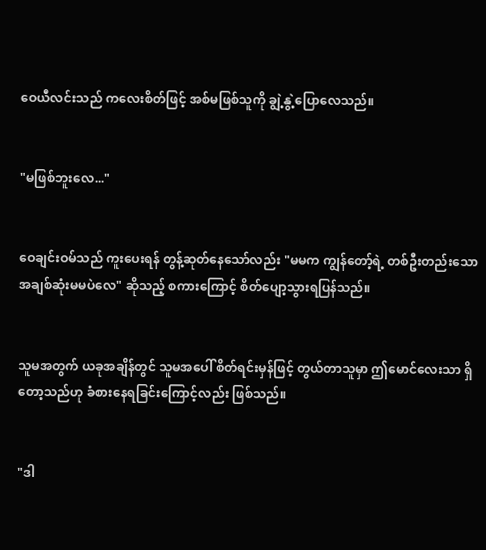ဝေယီလင်းသည် ကလေးစိတ်ဖြင့် အစ်မဖြစ်သူကို ချွဲ့နွဲ့ပြောလေသည်။


"မဖြစ်ဘူးလေ..."


ဝေချင်းဝမ်သည် ကူးပေးရန် တွန့်ဆုတ်နေသော်လည်း "မမက ကျွန်တော့်ရဲ့ တစ်ဦးတည်းသော အချစ်ဆုံးမမပဲလေ" ဆိုသည့် စကားကြောင့် စိတ်ပျော့သွားရပြန်သည်။


သူမအတွက် ယခုအချိန်တွင် သူမအပေါ် စိတ်ရင်းမှန်ဖြင့် တွယ်တာသူမှာ ဤမောင်လေးသာ ရှိတော့သည်ဟု ခံစားနေရခြင်းကြောင့်လည်း ဖြစ်သည်။


"ဒါ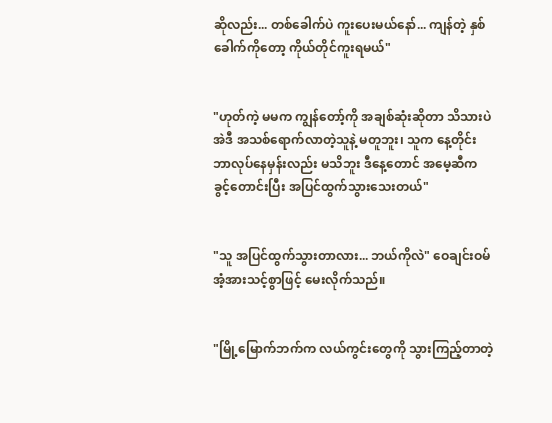ဆိုလည်း... တစ်ခေါက်ပဲ ကူးပေးမယ်နော်... ကျန်တဲ့ နှစ်ခေါက်ကိုတော့ ကိုယ်တိုင်ကူးရမယ်"


"ဟုတ်ကဲ့ မမက ကျွန်တော့်ကို အချစ်ဆုံးဆိုတာ သိသားပဲ အဲဒီ အသစ်ရောက်လာတဲ့သူနဲ့ မတူဘူး၊ သူက နေ့တိုင်း ဘာလုပ်နေမှန်းလည်း မသိဘူး ဒီနေ့တောင် အမေ့ဆီက ခွင့်တောင်းပြီး အပြင်ထွက်သွားသေးတယ်"


"သူ အပြင်ထွက်သွားတာလား... ဘယ်ကိုလဲ" ဝေချင်းဝမ် အံ့အားသင့်စွာဖြင့် မေးလိုက်သည်။


"မြို့မြောက်ဘက်က လယ်ကွင်းတွေကို သွားကြည့်တာတဲ့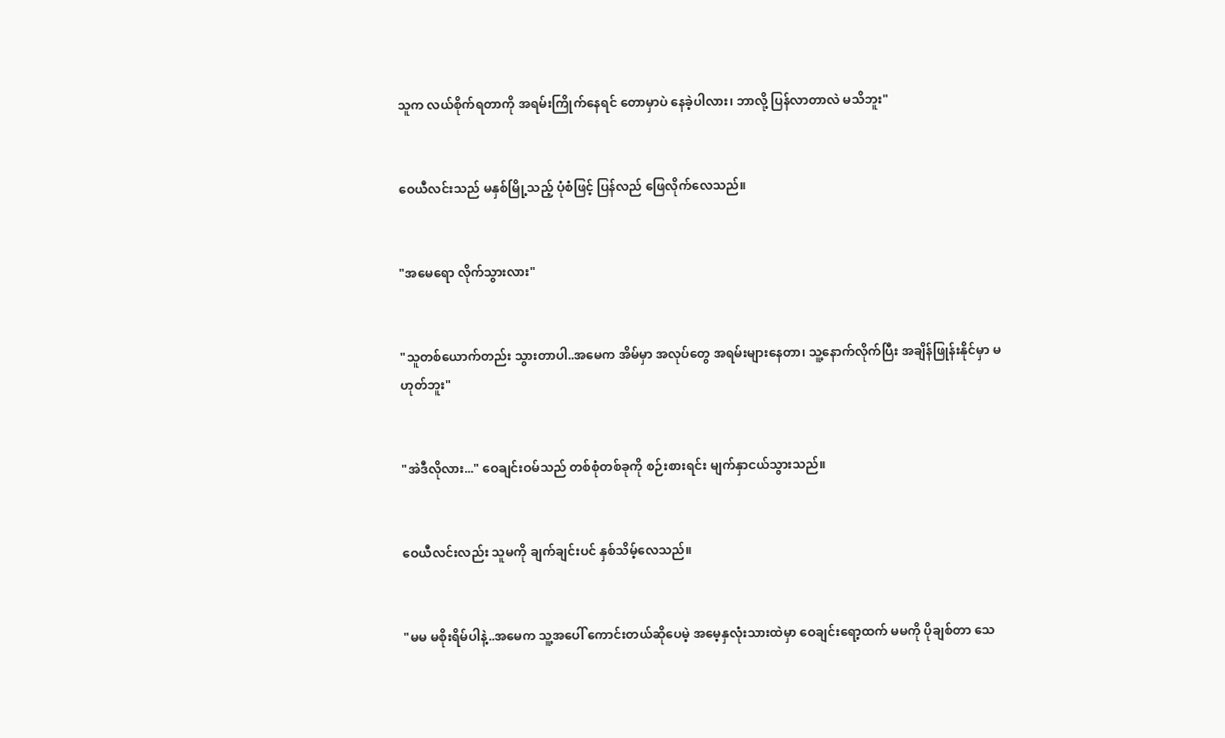သူက လယ်စိုက်ရတာကို အရမ်းကြိုက်နေရင် တောမှာပဲ နေခဲ့ပါလား၊ ဘာလို့ ပြန်လာတာလဲ မသိဘူး"


ဝေယီလင်းသည် မနှစ်မြို့သည့် ပုံစံဖြင့် ပြန်လည် ဖြေလိုက်လေသည်။


"အမေရော လိုက်သွားလား"


"သူတစ်ယောက်တည်း သွားတာပါ..အမေက အိမ်မှာ အလုပ်တွေ အရမ်းများနေတာ၊ သူ့နောက်လိုက်ပြီး အချိန်ဖြုန်းနိုင်မှာ မဟုတ်ဘူး"


"အဲဒီလိုလား..." ဝေချင်းဝမ်သည် တစ်စုံတစ်ခုကို စဉ်းစားရင်း မျက်နှာငယ်သွားသည်။


ဝေယီလင်းလည်း သူမကို ချက်ချင်းပင် နှစ်သိမ့်လေသည်။


"မမ မစိုးရိမ်ပါနဲ့..အမေက သူ့အပေါ် ကောင်းတယ်ဆိုပေမဲ့ အမေ့နှလုံးသားထဲမှာ ဝေချင်းရော့ထက် မမကို ပိုချစ်တာ သေ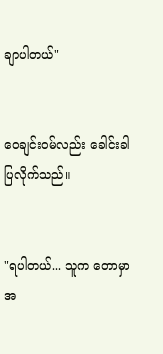ချာပါတယ်"


ဝေချင်းဝမ်လည်း ခေါင်းခါ ပြလိုက်သည်။


"ရပါတယ်... သူက တောမှာ အ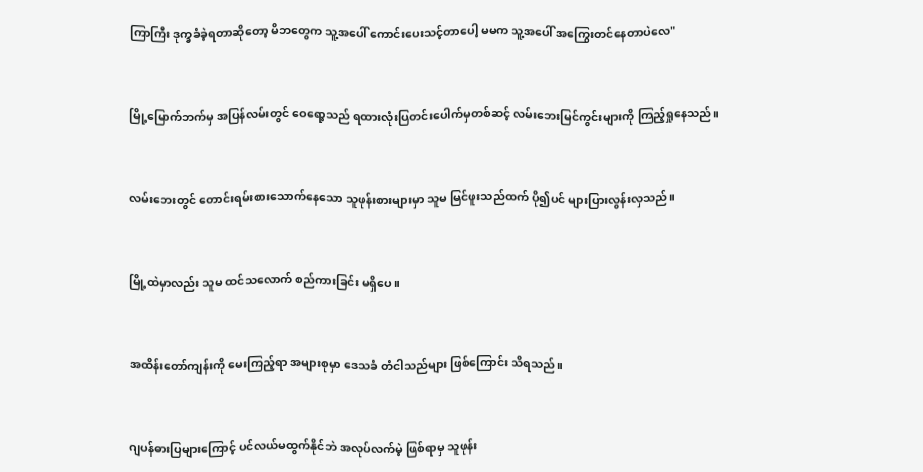ကြာကြီး ဒုက္ခခံခဲ့ရတာဆိုတော့ မိဘတွေက သူ့အပေါ် ကောင်းပေးသင့်တာပေါ့ မမက သူ့အပေါ် အကြွေးတင်နေတာပဲလေ"


မြို့မြောက်ဘက်မှ အပြန်လမ်းတွင် ဝေရော့သည် ရထားလုံးပြတင်းပေါက်မှတစ်ဆင့် လမ်းဘေးမြင်ကွင်းများကို ကြည့်ရှုနေသည်။


လမ်းဘေးတွင် တောင်းရမ်းစားသောက်နေသော သူဖုန်းစားများမှာ သူမ မြင်ဖူးသည်ထက် ပို၍ပင် များပြားလွန်းလှသည်။


မြို့ထဲမှာလည်း သူမ ထင်သလောက် စည်ကားခြင်း မရှိပေ။


အထိန်းတော်ကျန်းကို မေးကြည့်ရာ အများစုမှာ ဒေသခံ တံငါသည်များ ဖြစ်ကြောင်း သိရသည်။


ဂျပန်ဓားပြများကြောင့် ပင်လယ်မထွက်နိုင်ဘဲ အလုပ်လက်မဲ့ ဖြစ်ရာမှ သူဖုန်း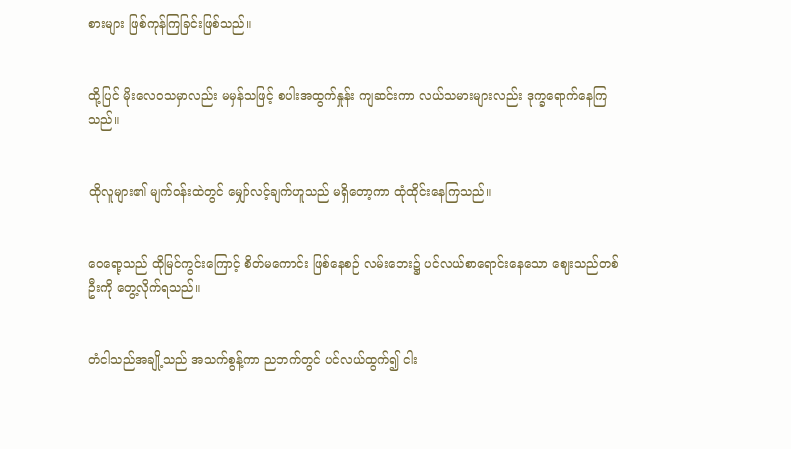စားများ ဖြစ်ကုန်ကြခြင်းဖြစ်သည်။


ထို့ပြင် မိုးလေဝသမှာလည်း မမှန်သဖြင့် စပါးအထွက်နှုန်း ကျဆင်းကာ လယ်သမားများလည်း ဒုက္ခရောက်နေကြသည်။


ထိုလူများ၏ မျက်ဝန်းထဲတွင် မျှော်လင့်ချက်ဟူသည် မရှိတော့ကာ ထုံထိုင်းနေကြသည်။


ဝေရော့သည် ထိုမြင်ကွင်းကြောင့် စိတ်မကောင်း ဖြစ်နေစဉ် လမ်းဘေး၌ ပင်လယ်စာရောင်းနေသော ဈေးသည်တစ်ဦးကို တွေ့လိုက်ရသည်။


တံငါသည်အချို့သည် အသက်စွန့်ကာ ညဘက်တွင် ပင်လယ်ထွက်၍ ငါး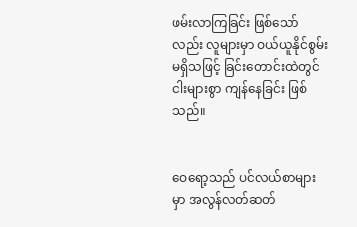ဖမ်းလာကြခြင်း ဖြစ်သော်လည်း လူများမှာ ဝယ်ယူနိုင်စွမ်း မရှိသဖြင့် ခြင်းတောင်းထဲတွင် ငါးများစွာ ကျန်နေခြင်း ဖြစ်သည်။


ဝေရော့သည် ပင်လယ်စာများမှာ အလွန်လတ်ဆတ်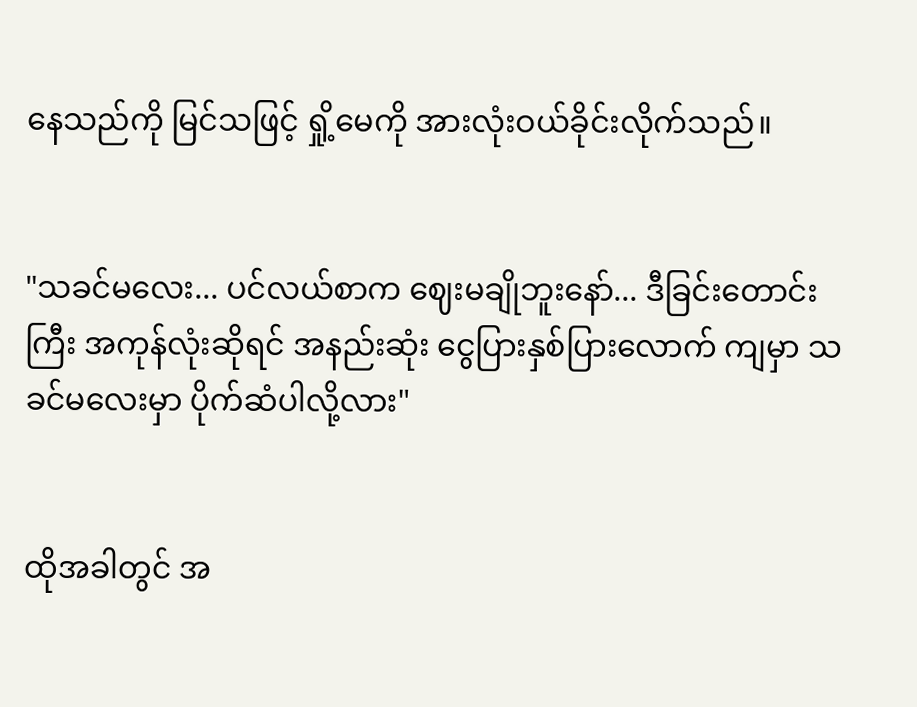နေသည်ကို မြင်သဖြင့် ရှို့မေကို အားလုံးဝယ်ခိုင်းလိုက်သည်။


"သခင်မလေး... ပင်လယ်စာက ဈေးမချိုဘူးနော်... ဒီခြင်းတောင်းကြီး အကုန်လုံးဆိုရင် အနည်းဆုံး ငွေပြားနှစ်ပြားလောက် ကျမှာ သခင်မလေးမှာ ပိုက်ဆံပါလို့လား"


ထိုအခါတွင် အ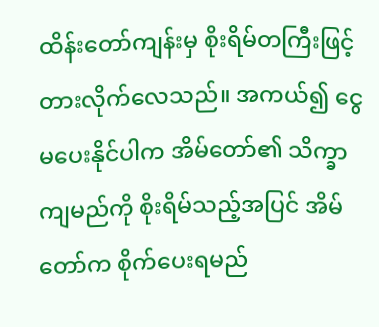ထိန်းတော်ကျန်းမှ စိုးရိမ်တကြီးဖြင့် တားလိုက်လေသည်။ အကယ်၍ ငွေမပေးနိုင်ပါက အိမ်တော်၏ သိက္ခာကျမည်ကို စိုးရိမ်သည့်အပြင် အိမ်တော်က စိုက်ပေးရမည်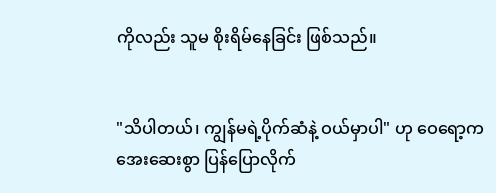ကိုလည်း သူမ စိုးရိမ်နေခြင်း ဖြစ်သည်။


"သိပါတယ်၊ ကျွန်မရဲ့ပိုက်ဆံနဲ့ ဝယ်မှာပါ" ဟု ဝေရော့က အေးဆေးစွာ ပြန်ပြောလိုက်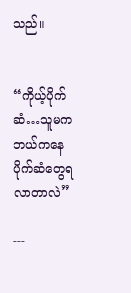သည်။


“ကိုယ့်ပိုက်ဆံ…သူမက ဘယ်ကနေ ပိုက်ဆံတွေရလာတာလဲ”

---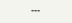---